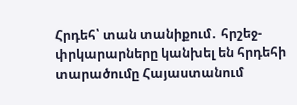Հրդեհ՝ տան տանիքում․ հրշեջ-փրկարարները կանխել են հրդեհի տարածումը Հայաստանում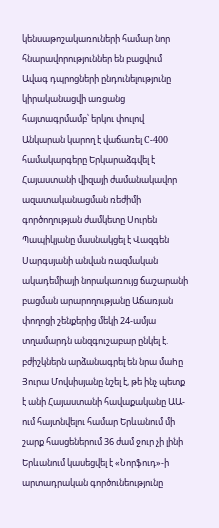կենսաթոշակառուների համար նոր հնարավորություններ են բացվում Ավագ դպրոցների ընդունելությունը կիրականացվի առցանց հայտագրմամբ՝ երկու փուլով Անկարան կարող է վաճառել С-400 համակարգերը Երկարաձգվել է Հայաստանի վիզայի ժամանակավոր ազատականացման ռեժիմի գործողության ժամկետը Սուրեն Պապիկյանը մասնակցել է Վազգեն Սարգսյանի անվան ռազմական ակադեմիայի նորակառույց ճաշարանի բացման արարողությանը Աճառյան փողոցի շենքերից մեկի 24-ամյա տղամարդն անզգուշաբար ընկել է. բժիշկներն արձանագրել են նրա մաhը Յուրա Մովսիսյանը նշել է, թե ինչ պետք է անի Հայաստանի հավաքականը ԱԱ-ում հայտնվելու համար Երևանում մի շարք հասցեներում 36 ժամ ջուր չի լինի Երևանում կասեցվել է «Նորֆուդ»-ի արտադրական գործունեությունը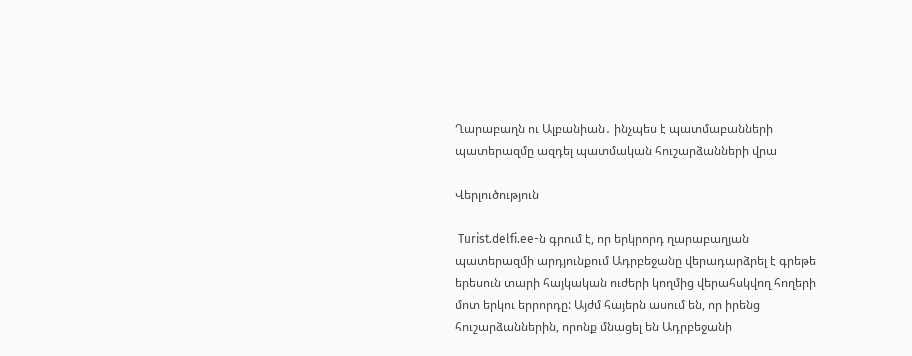Ղարաբաղն ու Ալբանիան․ ինչպես է պատմաբանների պատերազմը ազդել պատմական հուշարձանների վրա

Վերլուծություն

 Turist.delfi.ee-ն գրում է, որ երկրորդ ղարաբաղյան պատերազմի արդյունքում Ադրբեջանը վերադարձրել է գրեթե երեսուն տարի հայկական ուժերի կողմից վերահսկվող հողերի մոտ երկու երրորդը: Այժմ հայերն ասում են, որ իրենց հուշարձաններին, որոնք մնացել են Ադրբեջանի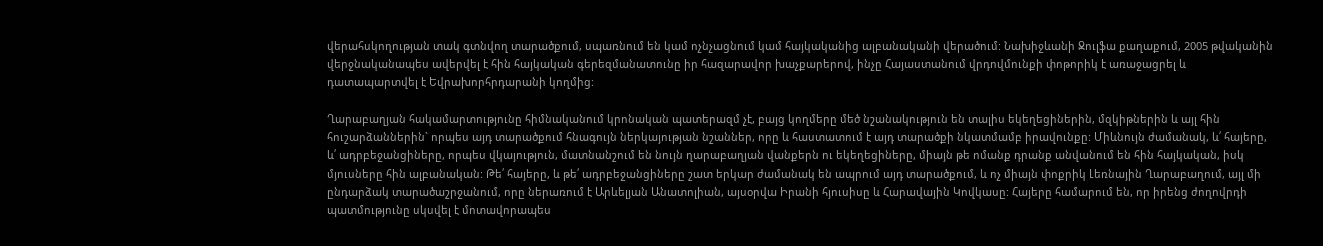վերահսկողության տակ գտնվող տարածքում, սպառնում են կամ ոչնչացնում կամ հայկականից ալբանականի վերածում: Նախիջևանի Ջուլֆա քաղաքում, 2005 թվականին վերջնականապես ավերվել է հին հայկական գերեզմանատունը իր հազարավոր խաչքարերով, ինչը Հայաստանում վրդովմունքի փոթորիկ է առաջացրել և դատապարտվել է Եվրախորհրդարանի կողմից:

Ղարաբաղյան հակամարտությունը հիմնականում կրոնական պատերազմ չէ, բայց կողմերը մեծ նշանակություն են տալիս եկեղեցիներին, մզկիթներին և այլ հին հուշարձաններին` որպես այդ տարածքում հնագույն ներկայության նշաններ, որը և հաստատում է այդ տարածքի նկատմամբ իրավունքը: Միևնույն ժամանակ, և՛ հայերը, և՛ ադրբեջանցիները, որպես վկայություն, մատնանշում են նույն ղարաբաղյան վանքերն ու եկեղեցիները, միայն թե ոմանք դրանք անվանում են հին հայկական, իսկ մյուսները հին ալբանական: Թե՛ հայերը, և թե՛ ադրբեջանցիները շատ երկար ժամանակ են ապրում այդ տարածքում, և ոչ միայն փոքրիկ Լեռնային Ղարաբաղում, այլ մի ընդարձակ տարածաշրջանում, որը ներառում է Արևելյան Անատոլիան, այսօրվա Իրանի հյուսիսը և Հարավային Կովկասը: Հայերը համարում են, որ իրենց ժողովրդի պատմությունը սկսվել է մոտավորապես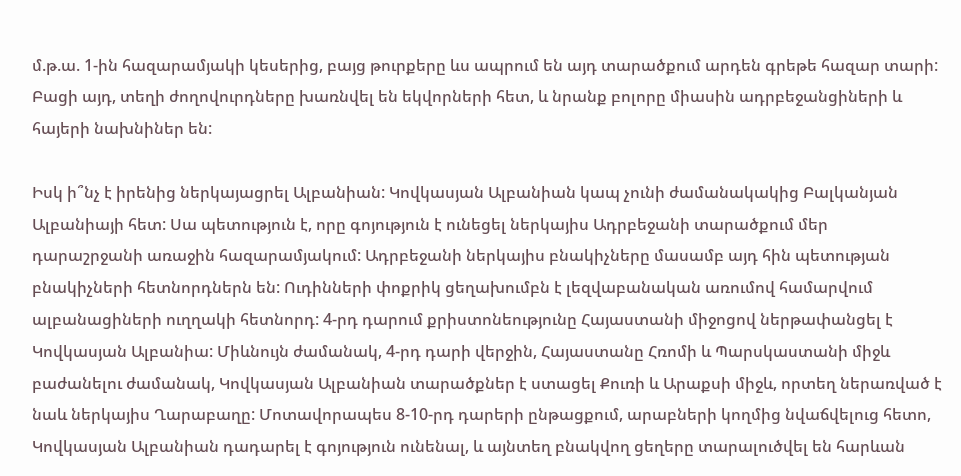մ.թ.ա. 1-ին հազարամյակի կեսերից, բայց թուրքերը ևս ապրում են այդ տարածքում արդեն գրեթե հազար տարի: Բացի այդ, տեղի ժողովուրդները խառնվել են եկվորների հետ, և նրանք բոլորը միասին ադրբեջանցիների և հայերի նախնիներ են:

Իսկ ի՞նչ է իրենից ներկայացրել Ալբանիան: Կովկասյան Ալբանիան կապ չունի ժամանակակից Բալկանյան Ալբանիայի հետ: Սա պետություն է, որը գոյություն է ունեցել ներկայիս Ադրբեջանի տարածքում մեր դարաշրջանի առաջին հազարամյակում: Ադրբեջանի ներկայիս բնակիչները մասամբ այդ հին պետության բնակիչների հետնորդներն են: Ուդինների փոքրիկ ցեղախումբն է լեզվաբանական առումով համարվում ալբանացիների ուղղակի հետնորդ: 4-րդ դարում քրիստոնեությունը Հայաստանի միջոցով ներթափանցել է Կովկասյան Ալբանիա: Միևնույն ժամանակ, 4-րդ դարի վերջին, Հայաստանը Հռոմի և Պարսկաստանի միջև բաժանելու ժամանակ, Կովկասյան Ալբանիան տարածքներ է ստացել Քուռի և Արաքսի միջև, որտեղ ներառված է նաև ներկայիս Ղարաբաղը: Մոտավորապես 8-10-րդ դարերի ընթացքում, արաբների կողմից նվաճվելուց հետո, Կովկասյան Ալբանիան դադարել է գոյություն ունենալ, և այնտեղ բնակվող ցեղերը տարալուծվել են հարևան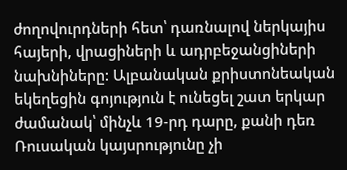ժողովուրդների հետ՝ դառնալով ներկայիս հայերի, վրացիների և ադրբեջանցիների նախնիները: Ալբանական քրիստոնեական եկեղեցին գոյություն է ունեցել շատ երկար ժամանակ՝ մինչև 19-րդ դարը, քանի դեռ Ռուսական կայսրությունը չի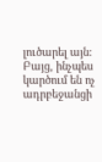լուծարել այն: Բայց, ինչպես կարծում են ոչ ադրբեջանցի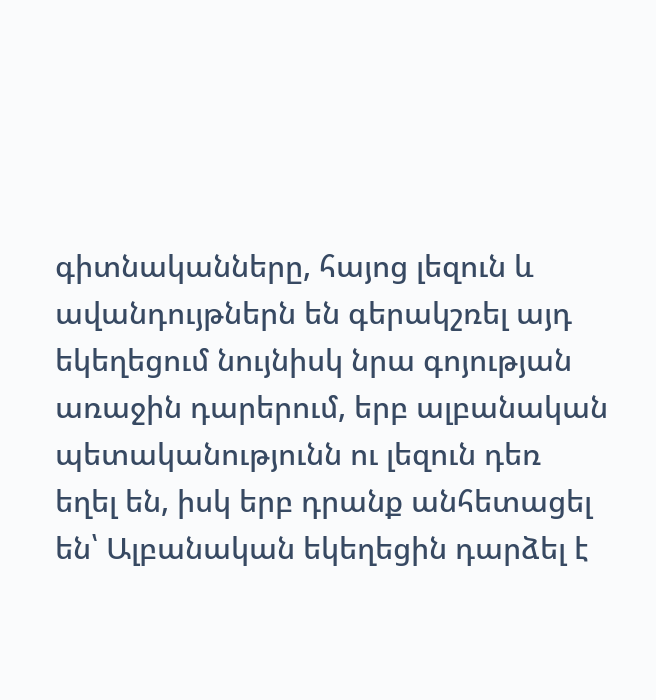գիտնականները, հայոց լեզուն և ավանդույթներն են գերակշռել այդ եկեղեցում նույնիսկ նրա գոյության առաջին դարերում, երբ ալբանական պետականությունն ու լեզուն դեռ եղել են, իսկ երբ դրանք անհետացել են՝ Ալբանական եկեղեցին դարձել է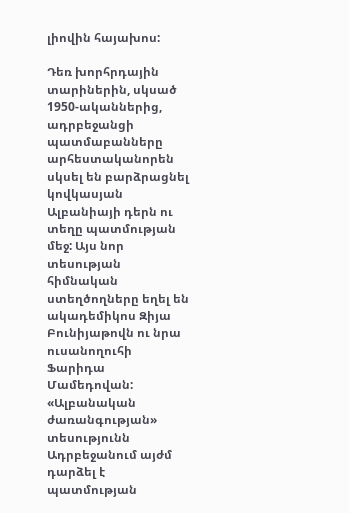լիովին հայախոս:

Դեռ խորհրդային տարիներին, սկսած 1950-ականներից, ադրբեջանցի պատմաբանները արհեստականորեն սկսել են բարձրացնել կովկասյան Ալբանիայի դերն ու տեղը պատմության մեջ: Այս նոր տեսության հիմնական ստեղծողները եղել են ակադեմիկոս Զիյա Բունիյաթովն ու նրա ուսանողուհի Ֆարիդա Մամեդովան: «Ալբանական ժառանգության» տեսությունն Ադրբեջանում այժմ դարձել է պատմության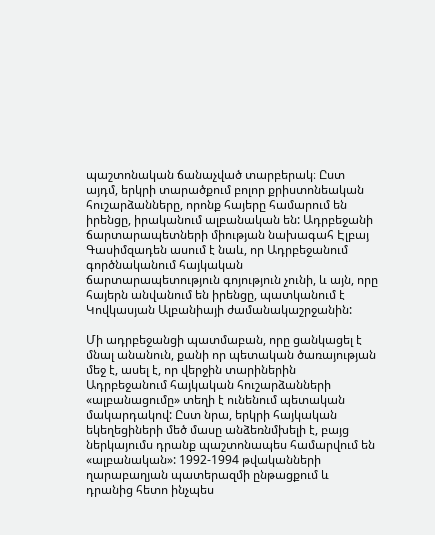պաշտոնական ճանաչված տարբերակ։ Ըստ այդմ, երկրի տարածքում բոլոր քրիստոնեական հուշարձանները, որոնք հայերը համարում են իրենցը, իրականում ալբանական են: Ադրբեջանի ճարտարապետների միության նախագահ Էլբայ Գասիմզադեն ասում է նաև, որ Ադրբեջանում գործնականում հայկական ճարտարապետություն գոյություն չունի, և այն, որը հայերն անվանում են իրենցը, պատկանում է Կովկասյան Ալբանիայի ժամանակաշրջանին:

Մի ադրբեջանցի պատմաբան, որը ցանկացել է մնալ անանուն, քանի որ պետական ծառայության մեջ է, ասել է, որ վերջին տարիներին Ադրբեջանում հայկական հուշարձանների «ալբանացումը» տեղի է ունենում պետական մակարդակով: Ըստ նրա, երկրի հայկական եկեղեցիների մեծ մասը անձեռնմխելի է, բայց ներկայումս դրանք պաշտոնապես համարվում են «ալբանական»: 1992-1994 թվականների ղարաբաղյան պատերազմի ընթացքում և դրանից հետո ինչպես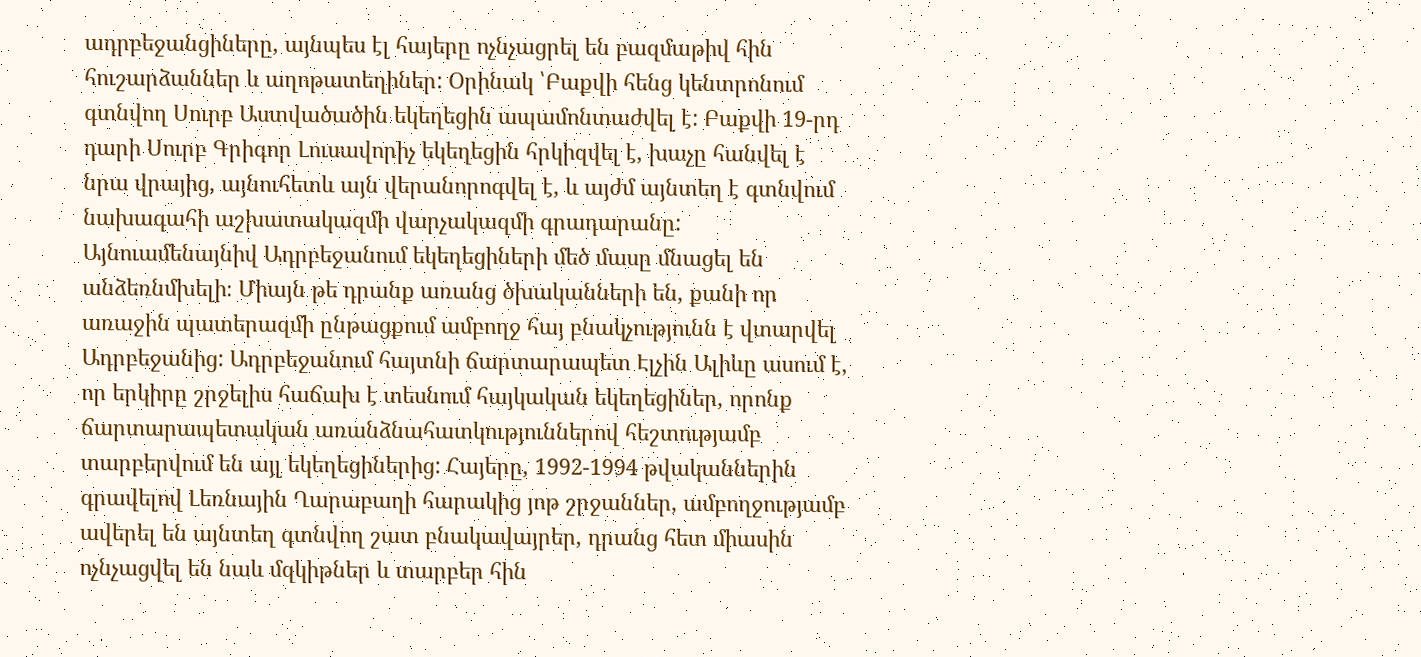ադրբեջանցիները, այնպես էլ հայերը ոչնչացրել են բազմաթիվ հին հուշարձաններ և աղոթատեղիներ: Օրինակ ՝Բաքվի հենց կենտրոնում գտնվող Սուրբ Աստվածածին եկեղեցին ապամոնտաժվել է: Բաքվի 19-րդ դարի Սուրբ Գրիգոր Լուսավորիչ եկեղեցին հրկիզվել է, խաչը հանվել է նրա վրայից, այնուհետև այն վերանորոգվել է, և այժմ այնտեղ է գտնվում նախագահի աշխատակազմի վարչակազմի գրադարանը: Այնուամենայնիվ Ադրբեջանում եկեղեցիների մեծ մասը մնացել են անձեռնմխելի։ Միայն թե դրանք առանց ծխականների են, քանի որ առաջին պատերազմի ընթացքում ամբողջ հայ բնակչությունն է վտարվել Ադրբեջանից: Ադրբեջանում հայտնի ճարտարապետ Էլչին Ալիևը ասում է, որ երկիրը շրջելիս հաճախ է տեսնում հայկական եկեղեցիներ, որոնք ճարտարապետական առանձնահատկություններով հեշտությամբ տարբերվում են այլ եկեղեցիներից: Հայերը, 1992-1994 թվականներին գրավելով Լեռնային Ղարաբաղի հարակից յոթ շրջաններ, ամբողջությամբ ավերել են այնտեղ գտնվող շատ բնակավայրեր, դրանց հետ միասին ոչնչացվել են նաև մզկիթներ և տարբեր հին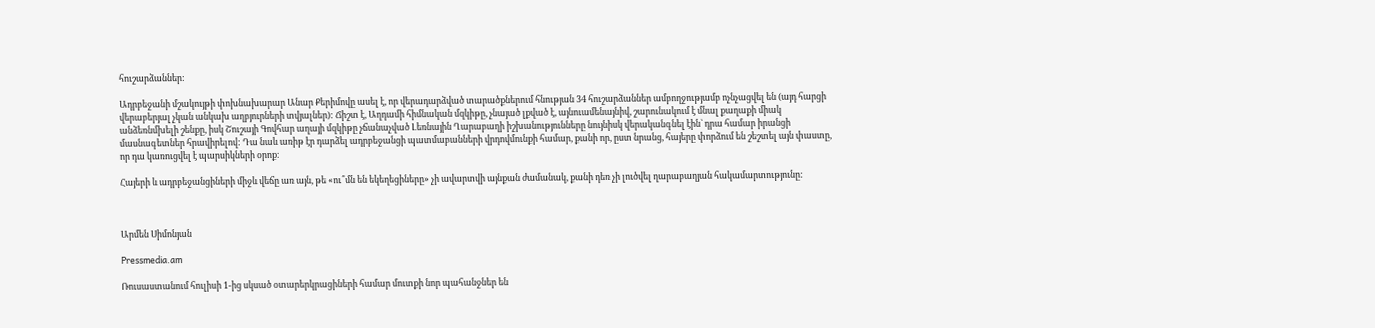հուշարձաններ:

Ադրբեջանի մշակույթի փոխնախարար Անար Քերիմովը ասել է, որ վերադարձված տարածքներում հնության 34 հուշարձաններ ամբողջությամբ ոչնչացվել են (այդ հարցի վերաբերյալ չկան անկախ աղբյուրների տվյալներ): Ճիշտ է, Աղդամի հիմնական մզկիթը, չնայած լքված է, այնուամենայնիվ, շարունակում է մնալ քաղաքի միակ անձեռնմխելի շենքը, իսկ Շուշայի Գովհար աղայի մզկիթը չճանաչված Լեռնային Ղարաբաղի իշխանությունները նույնիսկ վերականգնել էին` դրա համար իրանցի մասնագետներ հրավիրելով: Դա նաև առիթ էր դարձել ադրբեջանցի պատմաբանների վրդովմունքի համար, քանի որ, ըստ նրանց, հայերը փորձում են շեշտել այն փաստը, որ դա կառուցվել է պարսիկների օրոք։

Հայերի և ադրբեջանցիների միջև վեճը առ այն, թե «ու՞մն են եկեղեցիները» չի ավարտվի այնքան ժամանակ, քանի դեռ չի լուծվել ղարաբաղյան հակամարտությունը:



Արմեն Սիմոնյան

Pressmedia.am

Ռուսաստանում հուլիսի 1-ից սկսած օտարերկրացիների համար մուտքի նոր պահանջներ են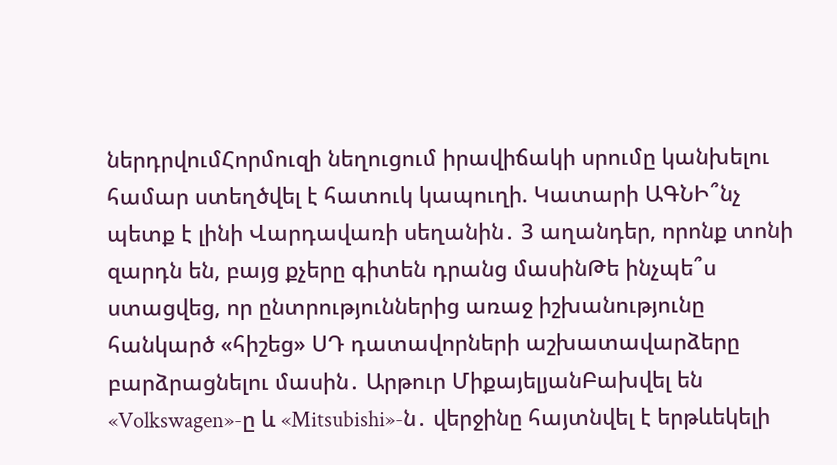ներդրվումՀորմուզի նեղուցում իրավիճակի սրումը կանխելու համար ստեղծվել է հատուկ կապուղի. Կատարի ԱԳՆԻ՞նչ պետք է լինի Վարդավառի սեղանին․ 3 աղանդեր, որոնք տոնի զարդն են, բայց քչերը գիտեն դրանց մասինԹե ինչպե՞ս ստացվեց, որ ընտրություններից առաջ իշխանությունը հանկարծ «հիշեց» ՍԴ դատավորների աշխատավարձերը բարձրացնելու մասին․ Արթուր ՄիքայելյանԲախվել են «Volkswagen»-ը և «Mitsubishi»-ն․ վերջինը հայտնվել է երթևեկելի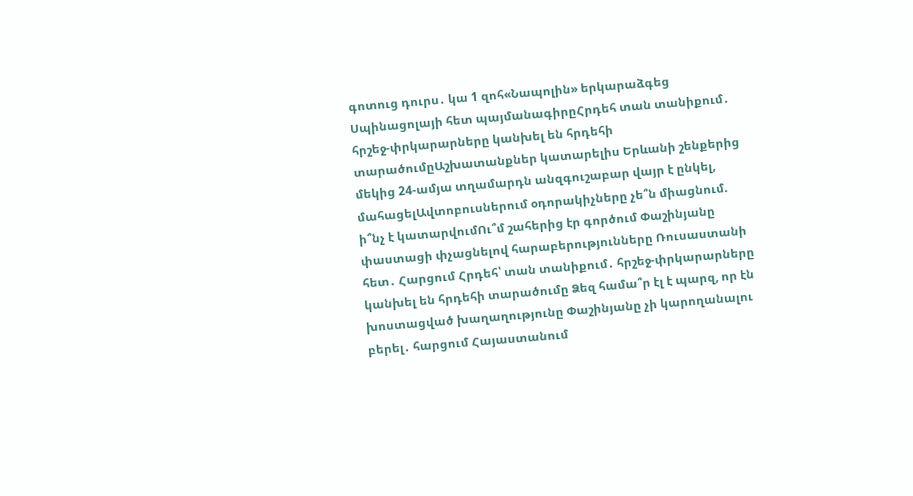գոտուց դուրս․ կա 1 զոհ«Նապոլին» երկարաձգեց Սպինացոլայի հետ պայմանագիրըՀրդեհ տան տանիքում․ հրշեջ-փրկարարները կանխել են հրդեհի տարածումըԱշխատանքներ կատարելիս Երևանի շենքերից մեկից 24-ամյա տղամարդն անզգուշաբար վայր է ընկել, մահացելԱվտոբուսներում օդորակիչները չե՞ն միացնում. ի՞նչ է կատարվումՈւ՞մ շահերից էր գործում Փաշինյանը փաստացի փչացնելով հարաբերությունները Ռուսաստանի հետ․ Հարցում Հրդեհ՝ տան տանիքում․ հրշեջ-փրկարարները կանխել են հրդեհի տարածումը Ձեզ համա՞ր էլ է պարզ, որ էն խոստացված խաղաղությունը Փաշինյանը չի կարողանալու բերել․ հարցում Հայաստանում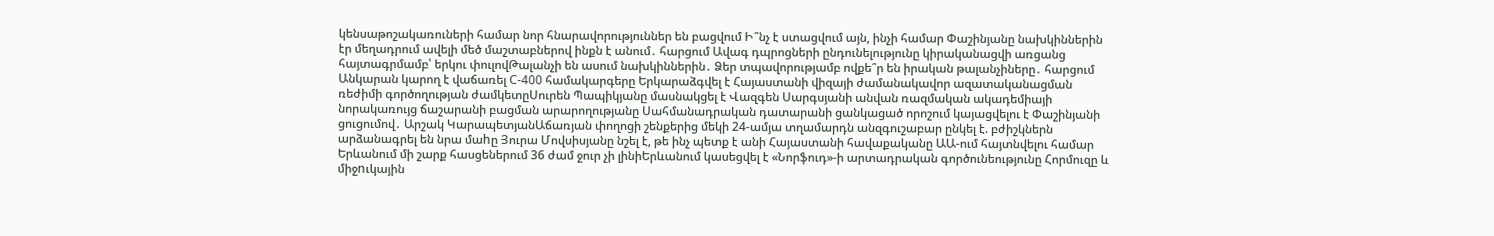կենսաթոշակառուների համար նոր հնարավորություններ են բացվում Ի՞նչ է ստացվում այն, ինչի համար Փաշինյանը նախկիններին էր մեղադրում ավելի մեծ մաշտաբներով ինքն է անում․ հարցում Ավագ դպրոցների ընդունելությունը կիրականացվի առցանց հայտագրմամբ՝ երկու փուլովԹալանչի են ասում նախկիններին․ Ձեր տպավորությամբ ովքե՞ր են իրական թալանչիները․ հարցում Անկարան կարող է վաճառել С-400 համակարգերը Երկարաձգվել է Հայաստանի վիզայի ժամանակավոր ազատականացման ռեժիմի գործողության ժամկետըՍուրեն Պապիկյանը մասնակցել է Վազգեն Սարգսյանի անվան ռազմական ակադեմիայի նորակառույց ճաշարանի բացման արարողությանը Սահմանադրական դատարանի ցանկացած որոշում կայացվելու է Փաշինյանի ցուցումով․ Արշակ ԿարապետյանԱճառյան փողոցի շենքերից մեկի 24-ամյա տղամարդն անզգուշաբար ընկել է. բժիշկներն արձանագրել են նրա մաhը Յուրա Մովսիսյանը նշել է, թե ինչ պետք է անի Հայաստանի հավաքականը ԱԱ-ում հայտնվելու համար Երևանում մի շարք հասցեներում 36 ժամ ջուր չի լինիԵրևանում կասեցվել է «Նորֆուդ»-ի արտադրական գործունեությունը Հորմուզը և միջnւկային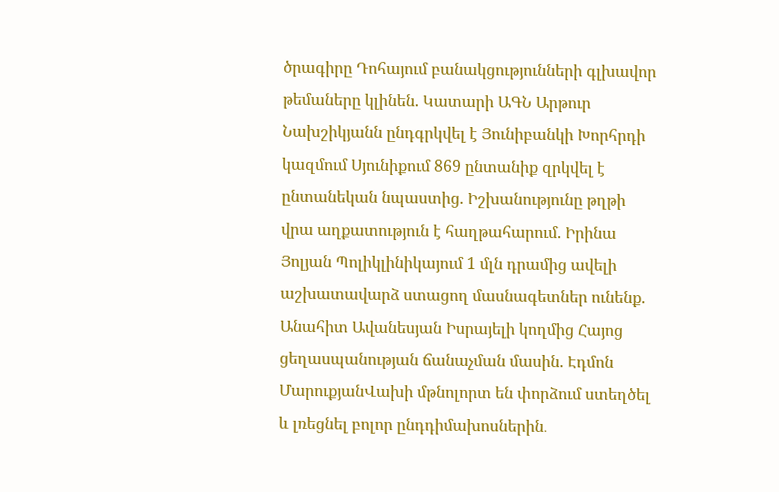ծրագիրը Դոհայում բանակցությունների գլխավոր թեմաները կլինեն. Կատարի ԱԳՆ Արթուր Նախշիկյանն ընդգրկվել է Յունիբանկի Խորհրդի կազմում Սյունիքում 869 ընտանիք զրկվել է ընտանեկան նպաստից. Իշխանությունը թղթի վրա աղքատություն է հաղթահարում. Իրինա Յոլյան Պոլիկլինիկայում 1 մլն դրամից ավելի աշխատավարձ ստացող մասնագետներ ունենք. Անահիտ Ավանեսյան Իսրայելի կողմից Հայոց ցեղասպանության ճանաչման մասին. Էդմոն ՄարուքյանՎախի մթնոլորտ են փորձում ստեղծել և լռեցնել բոլոր ընդդիմախոսներին․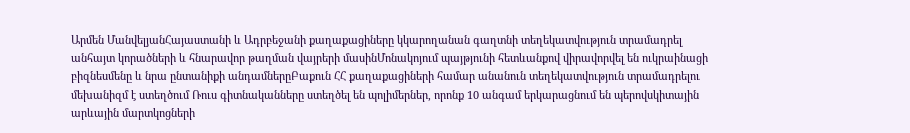Արմեն ՄանվելյանՀայաստանի և Ադրբեջանի քաղաքացիները կկարողանան գաղտնի տեղեկատվություն տրամադրել անհայտ կորածների և հնարավոր թաղման վայրերի մասինՄոնակոյում պայթյունի հետևանքով վիրավորվել են ուկրաինացի բիզնեսմենը և նրա ընտանիքի անդամներըԲաքուն ՀՀ քաղաքացիների համար անանուն տեղեկատվություն տրամադրելու մեխանիզմ է ստեղծում Ռուս գիտնականները ստեղծել են պոլիմերներ, որոնք 10 անգամ երկարացնում են պերովսկիտային արևային մարտկոցների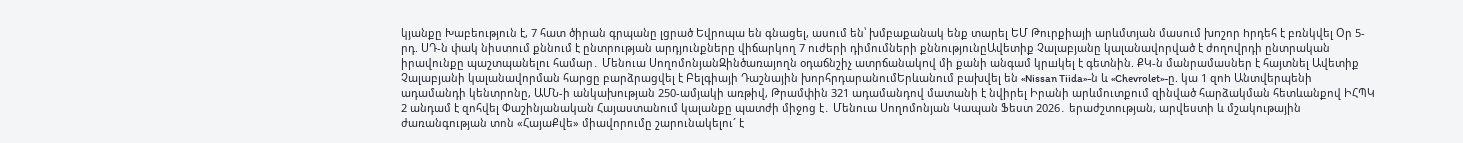կյանքը Խաբեություն է, 7 հատ ծիրան գրպանը լցրած Եվրոպա են գնացել, ասում են՝ խմբաքանակ ենք տարել ԵՄ Թուրքիայի արևմտյան մասում խnշոր hրդեհ է բռնկվել Օր 5-րդ. ՍԴ-ն փակ նիստում քննում է ընտրության արդյունքները վիճարկող 7 ուժերի դիմումների քննությունըԱվետիք Չալաբյանը կալանավորված է ժողովրդի ընտրական իրավունքը պաշտպանելու համար․ Մենուա ՍողոմոնյանԶինծառայողն օդաճնշիչ ատրճանակnվ մի քանի անգամ կրшկել է գետնին. ՔԿ-ն մանրամասներ է հայտնել Ավետիք Չալաբյանի կալանավորման հարցը բարձրացվել է Բելգիայի Դաշնային խորհրդարանումԵրևանում բախվել են «Nissan Tiida»-ն և «Chevrolet»-ը. կա 1 զոh Անտվերպենի ադամանդի կենտրոնը, ԱՄՆ-ի անկախության 250-ամյակի առթիվ, Թրամփին 321 ադամանդով մատանի է նվիրել Իրանի արևմուտքում զինված հարձակման հետևանքով ԻՀՊԿ 2 անդամ է զոհվել Փաշինյանական Հայաստանում կալանքը պատժի միջոց է․ Մենուա Սողոմոնյան Կապան Ֆեստ 2026․ երաժշտության, արվեստի և մշակութային ժառանգության տոն «ՀայաՔվե» միավորումը շարունակելու´ է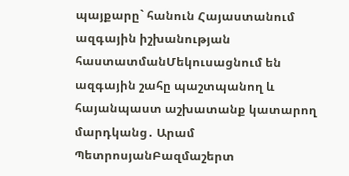պայքարը` հանուն Հայաստանում ազգային իշխանության հաստատմանՄեկուսացնում են ազգային շահը պաշտպանող և հայանպաստ աշխատանք կատարող մարդկանց․ Արամ ՊետրոսյանԲազմաշերտ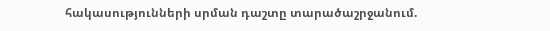հակասությունների սրման դաշտը տարածաշրջանում.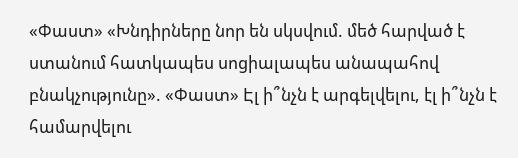«Փաստ» «Խնդիրները նոր են սկսվում. մեծ հարված է ստանում հատկապես սոցիալապես անապահով բնակչությունը». «Փաստ» Էլ ի՞նչն է արգելվելու, էլ ի՞նչն է համարվելու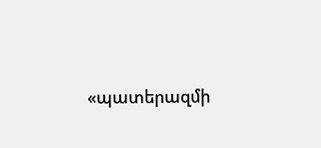«պատերազմի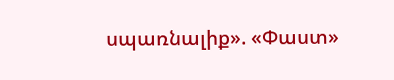սպառնալիք». «Փաստ»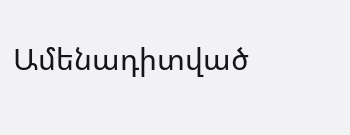Ամենադիտված